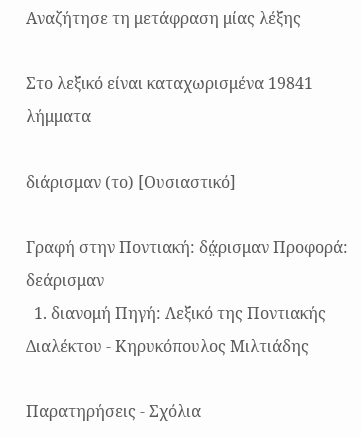Αναζήτησε τη μετάφραση μίας λέξης

Στο λεξικό είναι καταχωρισμένα 19841 λήμματα

διάρισμαν (το) [Ουσιαστικό]

Γραφή στην Ποντιακή: δά̤ρισμαν Προφορά: δεάρισμαν
  1. διανομή Πηγή: Λεξικό της Ποντιακής Διαλέκτου - Κηρυκόπουλος Μιλτιάδης

Παρατηρήσεις - Σχόλια